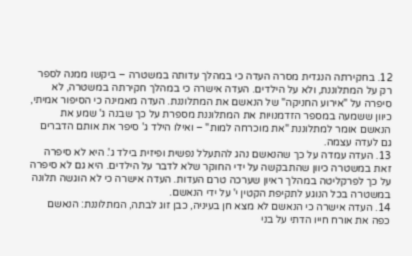12. בחקירתה הנגדית מסרה העדה כי במהלך עדותה במשטרה – ביקשו ממנה לספר רק על המתלוננת, ולא על הילדים. העדה אישרה כי במהלך חקירתה במשטרה, לא סיפרה על "אירוע החניקה" של הנאשם את המתלוננת. העדה מאמינה כי הסיפור אמיתי, כיוון ששמעה במספר הזדמנויות את המתלוננת מספרת על כך שבנה ג' שמע את הנאשם אומר למתלוננת "את מוכרחה למות" – ואילו הילד ג' סיפר את אותם הדברים גם לעדה עצמה.
13. העדה עמדה על כך שהנאשם נהג להתעלל נפשית ופיזית בילד ג'. היא לא סיפרה זאת במשטרה כיוון שהתבקשה על ידי החוקר שלא לדבר על הילדים. היא גם לא סיפרה על כך לפרקליטה במהלך ראיון שערכה טרם העדות. העדה אישרה כי לא הוגשה תלונה במשטרה בכל הנוגע לתקיפת הקטין י' על ידי הנאשם.
14. העדה אישרה כי הנאשם לא מצא חן בעיניה, כבן זוג לבתה, המתלוננת: הנאשם כפה את אורח חייו הדתי על בני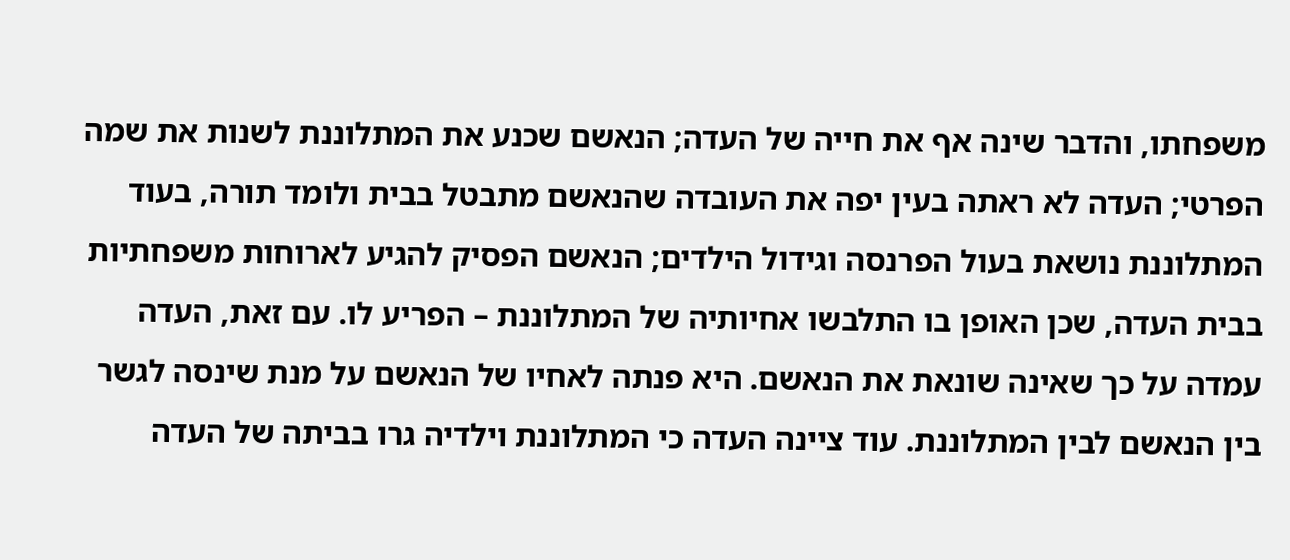משפחתו, והדבר שינה אף את חייה של העדה; הנאשם שכנע את המתלוננת לשנות את שמה הפרטי; העדה לא ראתה בעין יפה את העובדה שהנאשם מתבטל בבית ולומד תורה, בעוד המתלוננת נושאת בעול הפרנסה וגידול הילדים; הנאשם הפסיק להגיע לארוחות משפחתיות בבית העדה, שכן האופן בו התלבשו אחיותיה של המתלוננת – הפריע לו. עם זאת, העדה עמדה על כך שאינה שונאת את הנאשם. היא פנתה לאחיו של הנאשם על מנת שינסה לגשר בין הנאשם לבין המתלוננת. עוד ציינה העדה כי המתלוננת וילדיה גרו בביתה של העדה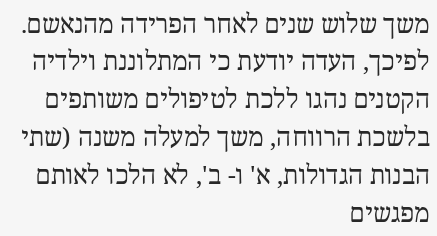משך שלוש שנים לאחר הפרידה מהנאשם. לפיכך, העדה יודעת כי המתלוננת וילדיה הקטנים נהגו ללכת לטיפולים משותפים בלשכת הרווחה, משך למעלה משנה (שתי הבנות הגדולות, א' ו- ב', לא הלכו לאותם מפגשים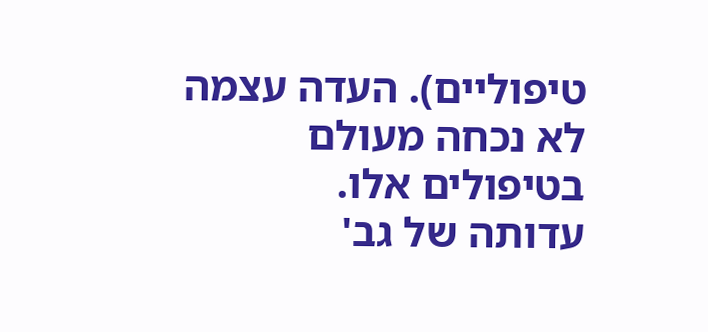טיפוליים). העדה עצמה לא נכחה מעולם בטיפולים אלו.
עדותה של גב'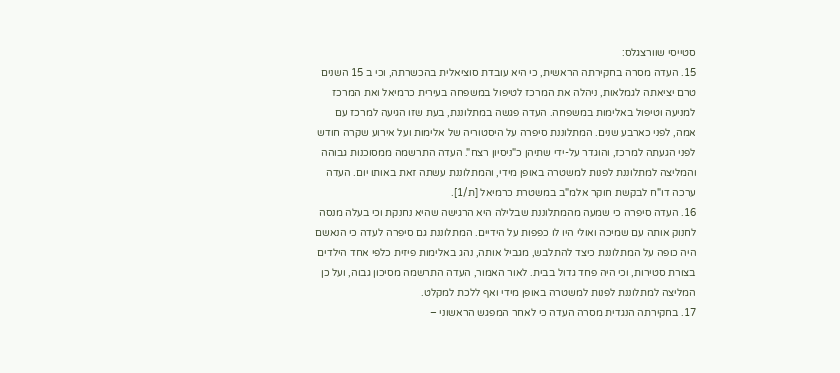סטייסי שוורצגלס:
15. העדה מסרה בחקירתה הראשית, כי היא עובדת סוציאלית בהכשרתה, וכי ב 15 השנים טרם יציאתה לגמלאות, ניהלה את המרכז לטיפול במשפחה בעירית כרמיאל ואת המרכז למניעה וטיפול באלימות במשפחה. העדה פגשה במתלוננת, בעת שזו הגיעה למרכז עם אמה, לפני כארבע שנים. המתלוננת סיפרה על היסטוריה של אלימות ועל אירוע שקרה חודש לפני הגעתה למרכז, והוגדר על-ידי שתיהן כ"ניסיון רצח". העדה התרשמה ממסוכנות גבוהה והמליצה למתלוננת לפנות למשטרה באופן מידי, והמתלוננת עשתה זאת באותו יום. העדה ערכה דו"ח לבקשת חוקר אלמ"ב במשטרת כרמיאל [ת/1].
16. העדה סיפרה כי שמעה מהמתלוננת שבלילה היא הרגישה שהיא נחנקת וכי בעלה מנסה לחנוק אותה עם שמיכה ואולי היו לו כפפות על הידיים. המתלוננת גם סיפרה לעדה כי הנאשם היה כופה על המתלוננת כיצד להתלבש, מגביל אותה, נהג באלימות פיזית כלפי אחד הילדים בצורת סטירות, וכי היה פחד גדול בבית. לאור האמור, העדה התרשמה מסיכון גבוה, ועל כן המליצה למתלוננת לפנות למשטרה באופן מידי ואף ללכת למקלט.
17. בחקירתה הנגדית מסרה העדה כי לאחר המפגש הראשוני –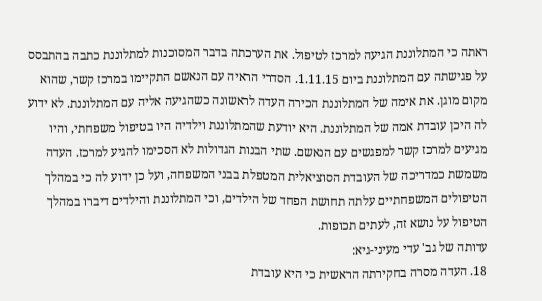ראתה כי המתלוננת הגיעה למרכז לטיפול. את הערכתה בדבר המסוכנות למתלוננת כתבה בהתבסס על פגישתה עם המתלוננת ביום 1.11.15. הסדרי הראיה עם הנאשם התקיימו במרכז קשר, שהוא מקום מוגן. את אימה של המתלוננת הכירה העדה לראשונה כשהגיעה אליה עם המתלוננת. לא ידוע לה היכן עובדת אמה של המתלוננת. היא יודעת שהמתלוננת וילדיה היו בטיפול משפחתי, והיו מגיעים למרכז קשר למפגשים עם הנאשם. שתי הבנות הגדולות לא הסכימו להגיע למרכז. העדה משמשת כמדריכה של העובדת הסוציאלית המטפלת בבני המשפחה, ועל כן ידוע לה כי במהלך הטיפולים המשפחתיים עלתה תחושת הפחד של הילדים, וכי המתלוננת והילדים דיברו במהלך הטיפול על נושא זה, לעתים תכופות.
עדותה של גב' עדי מעיני-גיא:
18. העדה מסרה בחקירתה הראשית כי היא עובדת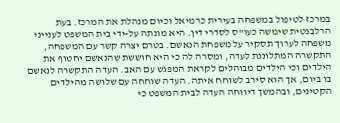במרכז לטיפול במשפחה בעירית כרמיאל וכיום מנהלת את המרכז. בעת הרלבנטית שימשה כעו"ס לסדרי דין. היא מונתה על-ידי בית המשפט לענייני משפחה לערוך תסקיר על משפחת הנאשם. בטרם יצרה קשר עם המשפחה, התקשרה המתלוננת לעדה, ומסרה לה כי היא חוששת שהנאשם יחטוף את הילדים וכי הילדים מבוהלים לקראת המפגש עם האב. העדה התקשרה לנאשם בו ביום, אך הוא סירב לשוחח איתה. העדה שוחחה עם שלושה מהילדים הקטינים, ובהמשך דיווחה העדה לבית המשפט כי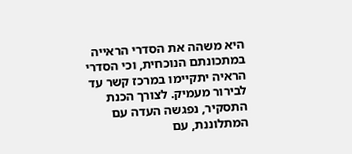היא משהה את הסדרי הראייה במתכונתם הנוכחית, וכי הסדרי הראיה יתקיימו במרכז קשר עד לבירור מעמיק. לצורך הכנת התסקיר, נפגשה העדה עם המתלוננת, עם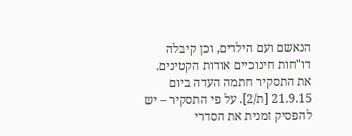הנאשם ועם הילדים, וכן קיבלה דו"חות חינוכיים אודות הקטינים. את התסקיר חתמה העדה ביום 21.9.15 [ת/2]. על פי התסקיר – יש להפסיק זמנית את הסדרי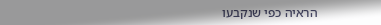הראיה כפי שנקבעו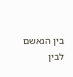בין הנאשם לבין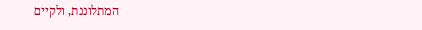המתלוננת, ולקיים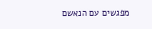מפגשים עם הנאשם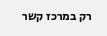רק במרכז קשר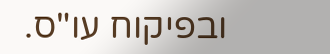ובפיקוח עו"ס.